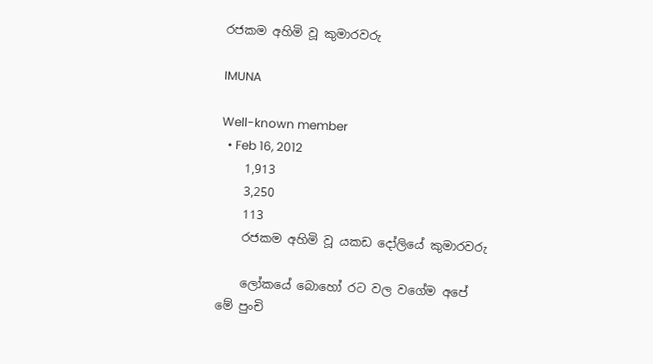රජකම අහිමි වූ කුමාරවරු

IMUNA

Well-known member
  • Feb 16, 2012
    1,913
    3,250
    113
    රජකම අහිමි වූ යකඩ දෝලියේ කුමාරවරු

    ලෝකයේ බොහෝ රට වල වගේම අපේ මේ පුංචි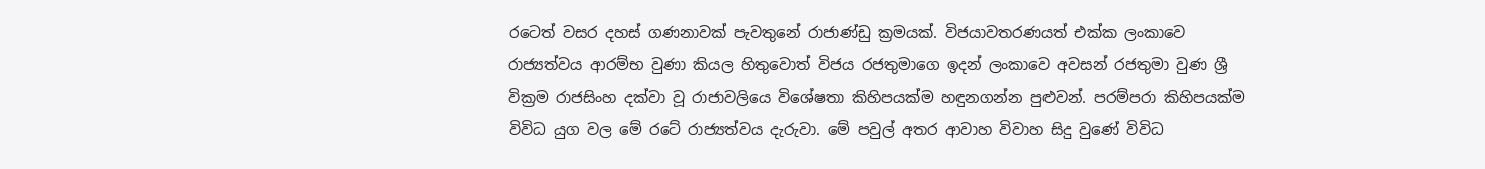රටෙත් වසර දහස් ගණනාවක් පැවතුනේ රාජාණ්ඩු ක්‍රමයක්. විජයාවතරණයත් එක්ක ලංකාවෙ රාජ්‍යත්වය ආරම්භ වුණා කියල හිතුවොත් විජය රජතුමාගෙ ඉදන් ලංකාවෙ අවසන් රජතුමා වුණ ශ්‍රී වික්‍රම රාජසිංහ දක්වා වූ රාජාවලියෙ විශේෂතා කිහිපයක්ම හඳුනගන්න පුළුවන්. පරම්පරා කිහිපයක්ම විවිධ යුග වල මේ රටේ රාජ්‍යත්වය දැරුවා. මේ පවුල් අතර ආවාහ විවාහ සිදු වුණේ විවිධ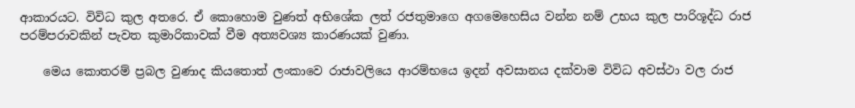ආකාරයට. විවිධ කුල අතරෙ. ඒ කොහොම වුණත් අභිශේක ලත් රජතුමාගෙ අගමෙහෙසිය වන්න නම් උභය කුල පාරිශූද්ධ රාජ පරම්පරාවකින් පැවත කුමාරිකාවක් වීම අත්‍යවශ්‍ය කාරණයක් වුණා.

    මෙය කොතරම් ප්‍රබල වුණාද කියතොත් ලංකාවෙ රාජාවලියෙ ආරම්භයෙ ඉදන් අවසානය දක්වාම විවිධ අවස්ථා වල රාජ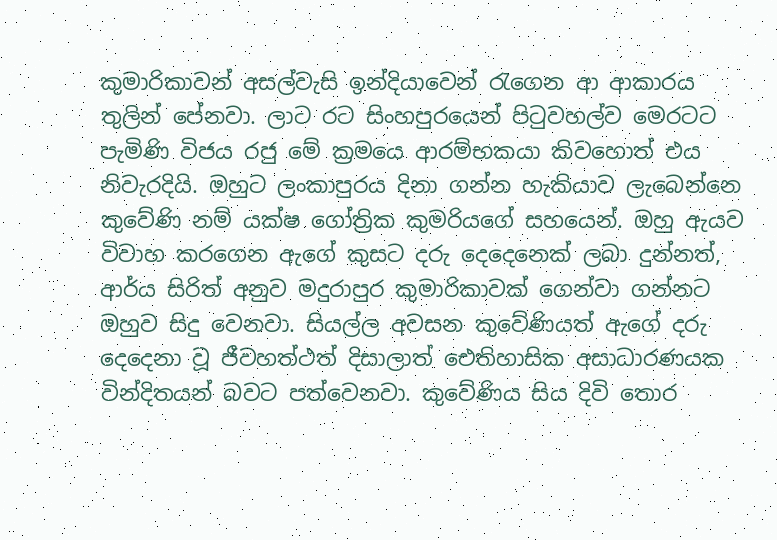කුමාරිකාවන් අසල්වැසි ඉන්දියාවෙන් රැගෙන ආ ආකාරය තුලින් පේනවා. ලාට රට සිංහපුරයෙන් පිටුවහල්ව මෙරටට පැමිණි විජය රජු මේ ක්‍රමයෙ ආරම්භකයා කිවහොත් එය නිවැරදියි. ඔහුට ලංකාපුරය දිනා ගන්න හැකියාව ලැබෙන්නෙ කුවේණි නම් යක්ෂ ගෝත්‍රික කුමරියගේ සහයෙන්. ඔහු ඇයව විවාහ කරගෙන ඇගේ කුසට දරු දෙදෙනෙක් ලබා දුන්නත්, ආර්ය සිරිත් අනුව මදුරාපුර කුමාරිකාවක් ගෙන්වා ගන්නට ඔහුව සිදු වෙනවා. සියල්ල අවසන කුවේණියත් ඇගේ දරු දෙදෙනා වූ ජීවහත්ථත් දිසාලාත් ඓතිහාසික අසාධාරණයක වින්දිතයන් බවට පත්වෙනවා. කුවේණිය සිය දිවි තොර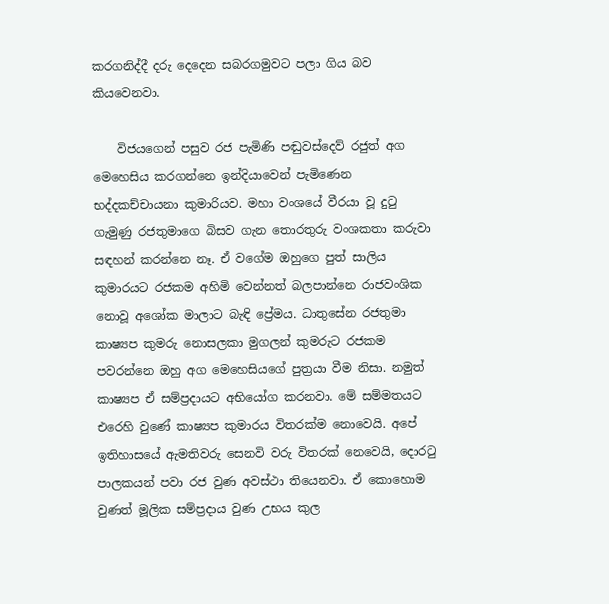කරගනිද්දී දරු දෙදෙන සබරගමුවට පලා ගිය බව කියවෙනවා.

    විජයගෙන් පසුව රජ පැමිණි පඬුවස්දෙව් රජුත් අග මෙහෙසිය කරගන්නෙ ඉන්දියාවෙන් පැමිණෙන භද්දකච්චායනා කුමාරියව. මහා වංශයේ වීරයා වූ දුටු ගැමුණු රජතුමාගෙ බිසව ගැන තොරතුරු වංශකතා කරුවා සඳහන් කරන්නෙ නෑ. ඒ වගේම ඔහුගෙ පුත් සාලිය කුමාරයට රජකම අහිමි වෙන්නත් බලපාන්නෙ රාජවංශික නොවූ අශෝක මාලාට බැඳි ප්‍රේමය. ධාතුසේන රජතුමා කාෂ්‍යප කුමරු නොසලකා මුගලන් කුමරුට රජකම පවරන්නෙ ඔහු අග මෙහෙසියගේ පුත්‍රයා වීම නිසා. නමුත් කාෂ්‍යප ඒ සම්ප්‍රදායට අභියෝග කරනවා. මේ සම්මතයට එරෙහි වුණේ කාෂ්‍යප කුමාරය විතරක්ම නොවෙයි. අපේ ඉතිහාසයේ ඇමතිවරු සෙනවි වරු විතරක් නෙවෙයි, දොරටු පාලකයන් පවා රජ වුණ අවස්ථා තියෙනවා. ඒ කොහොම වුණත් මූලික සම්ප්‍රදාය වුණ උභය කුල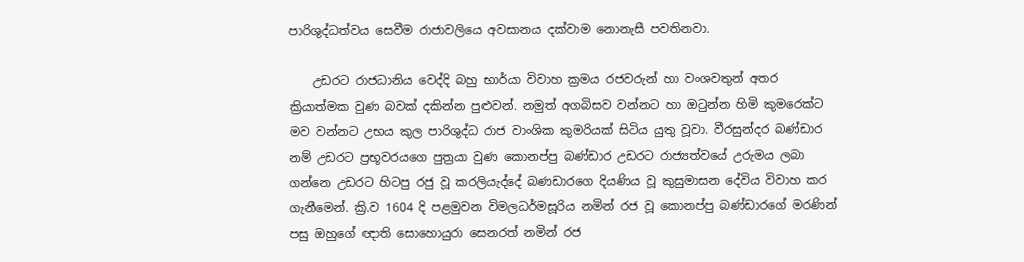පාරිශුද්ධත්වය සෙවීම රාජාවලියෙ අවසානය දක්වාම නොනැසී පවතිනවා.

    උඩරට රාජධානිය වෙද්දි බහු භාර්යා විවාහ ක්‍රමය රජවරුන් හා වංශවතුන් අතර ක්‍රියාත්මක වුණ බවක් දකින්න පුළුවන්. නමුත් අගබිසව වන්නට හා ඔටුන්න හිමි කුමරෙක්ට මව වන්නට උභය කුල පාරිශුද්ධ රාජ වාංශික කුමරියක් සිටිය යුතු වූවා. වීරසුන්දර බණ්ඩාර නම් උඩරට ප්‍රභූවරයගෙ පුත්‍රයා වුණ කොනප්පු බණ්ඩාර උඩරට රාජ්‍යත්වයේ උරුමය ලබා ගන්නෙ උඩරට හිටපු රජු වූ කරලියැද්දේ බණඩාරගෙ දියණිය වූ කුසුමාසන දේවිය විවාහ කර ගැනීමෙන්. ක්‍රි.ව 1604 දි පළමුවන විමලධර්මසූරිය නමින් රජ වූ කොනප්පු බණ්ඩාරගේ මරණින් පසු ඔහුගේ ඥාති සොහොයුරා සෙනරත් නමින් රජ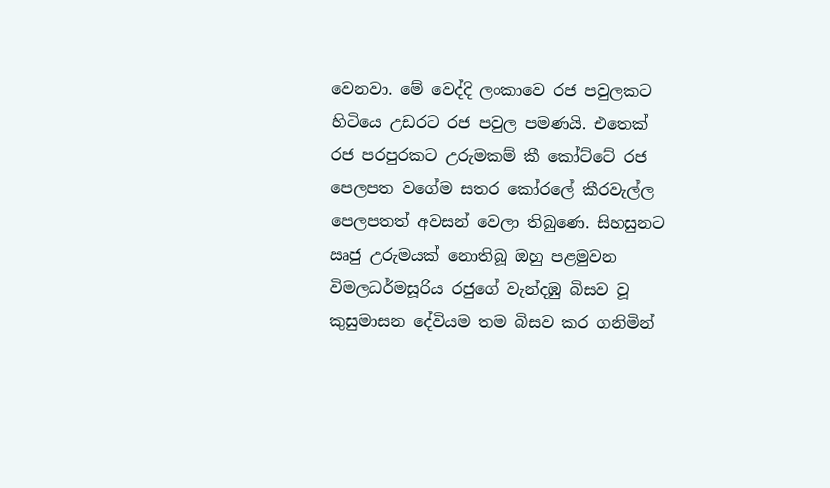වෙනවා. මේ වෙද්දි ලංකාවෙ රජ පවුලකට හිටියෙ උඩරට රජ පවුල පමණයි. එතෙක් රජ පරපුරකට උරුමකම් කී කෝට්ටේ රජ පෙලපත වගේම සතර කෝරලේ කීරවැල්ල පෙලපතත් අවසන් වෙලා තිබුණෙ. සිහසුනට ඍජු උරුමයක් නොතිබූ ඔහු පළමුවන විමලධර්මසූරිය රජුගේ වැන්දඹු බිසව වූ කුසුමාසන දේවියම තම බිසව කර ගනිමින්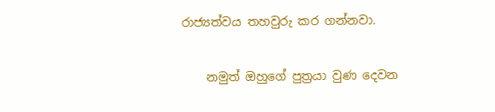රාජ්‍යත්වය තහවුරු කර ගන්නවා.

    නමුත් ඔහුගේ පුත්‍රයා වුණ දෙවන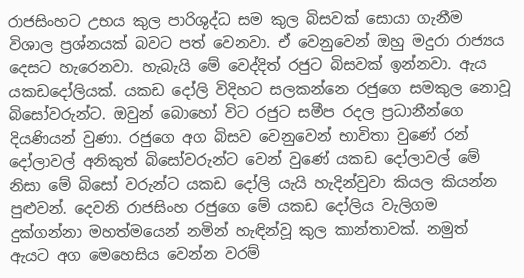රාජසිංහට උභය කුල පාරිශුද්ධ සම කුල බිසවක් සොයා ගැනීම විශාල ප්‍රශ්නයක් බවට පත් වෙනවා. ඒ වෙනුවෙන් ඔහු මදුරා රාජ්‍යය දෙසට හැරෙනවා. හැබැයි මේ වෙද්දිත් රජුට බිසවක් ඉන්නවා. ඇය යකඩදෝලියක්. යකඩ දෝලි විදිහට සලකන්නෙ රජුගෙ සමකුල නොවූ බිසෝවරුන්ට. ඔවුන් බොහෝ විට රජුට සමීප රදල ප්‍රධානීන්ගෙ දියණියන් වුණා. රජුගෙ අග බිසව වෙනුවෙන් භාවිතා වුණේ රන් දෝලාවල් අනිකුත් බිසෝවරුන්ට වෙන් වුණේ යකඩ දෝලාවල් මේ නිසා මේ බිසෝ වරුන්ට යකඩ දෝලි යැයි හැදින්වුවා කියල කියන්න පුළුවන්. දෙවනි රාජසිංහ රජුගෙ මේ යකඩ දෝලිය වැලිගම දුක්ගන්නා මහත්මයෙන් නමින් හැඳින්වූ කුල කාන්තාවක්. නමුත් ඇයට අග මෙහෙසිය වෙන්න වරම්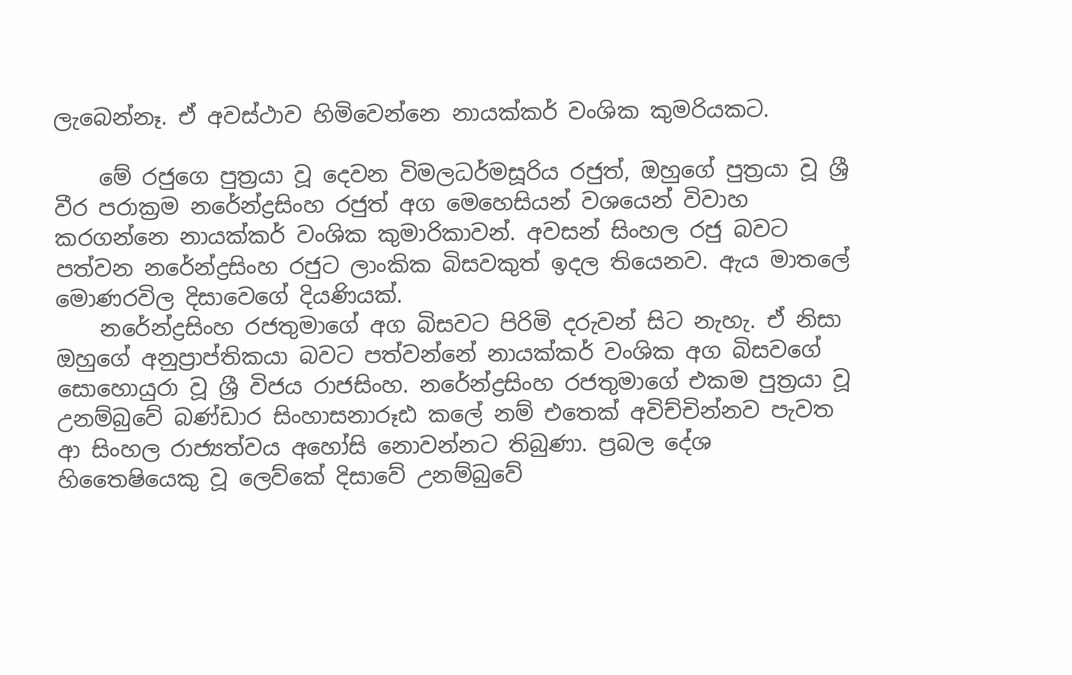ලැබෙන්නෑ. ඒ අවස්ථාව හිමිවෙන්නෙ නායක්කර් වංශික කුමරියකට.

    මේ රජුගෙ පුත්‍රයා වූ දෙවන විමලධර්මසූරිය රජුත්, ඔහුගේ පුත්‍රයා වූ ශ්‍රී වීර පරාක්‍රම නරේන්ද්‍රසිංහ රජුත් අග මෙහෙසියන් වශයෙන් විවාහ කරගන්නෙ නායක්කර් වංශික කුමාරිකාවන්. අවසන් සිංහල රජු බවට පත්වන නරේන්ද්‍රසිංහ රජුට ලාංකික බිසවකුත් ඉදල තියෙනව. ඇය මාතලේ මොණරවිල දිසාවෙගේ දියණියක්.
    නරේන්ද්‍රසිංහ රජතුමාගේ අග බිසවට පිරිමි දරුවන් සිට නැහැ. ඒ නිසා ඔහුගේ අනුප්‍රාප්තිකයා බවට පත්වන්නේ නායක්කර් වංශික අග බිසවගේ සොහොයුරා වූ ශ්‍රී විජය රාජසිංහ. නරේන්ද්‍රසිංහ රජතුමාගේ එකම පුත්‍රයා වූ උනම්බුවේ බණ්ඩාර සිංහාසනාරූඪ කලේ නම් එතෙක් අවිච්චින්නව පැවත ආ සිංහල රාජ්‍යත්වය අහෝසි නොවන්නට තිබුණා. ප්‍රබල දේශ හිතෛෂියෙකු වූ ලෙව්කේ දිසාවේ උනම්බුවේ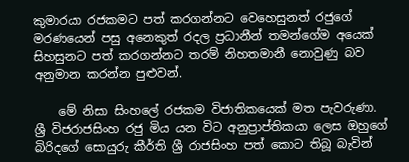කුමාරයා රජකමට පත් කරගන්නට වෙහෙසුනත් රජුගේ මරණයෙන් පසු අනෙකුත් රදල ප්‍රධානීන් තමන්ගේම අයෙක් සිහසුනට පත් කරගන්නට තරම් නිහතමානී නොවුණු බව අනුමාන කරන්න පුළුවන්.

    මේ නිසා සිංහලේ රජකම විජාතිකයෙක් මත පැවරුණා. ශ්‍රී විජරාජසිංහ රජු මිය යන විට අනුප්‍රාප්තිකයා ලෙස ඔහුගේ බිරිදගේ සොයුරු කීර්ති ශ්‍රී රාජසිංහ පත් කොට තිබූ බැවින්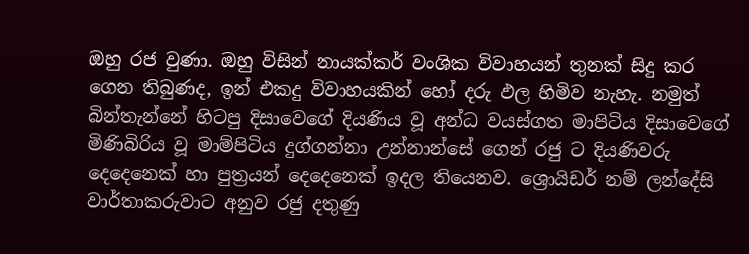ඔහු රජ වුණා. ඔහු විසින් නායක්කර් වංශික විවාහයන් තුනක් සිදු කර ගෙන තිබුණද, ඉන් එකදු විවාහයකින් හෝ දරු ඵල හිමිව නැහැ. නමුත් බින්තැන්නේ හිටපු දිසාවෙගේ දියණිය වූ අන්ධ වයස්ගත මාපිටිය දිසාවෙගේ මිණිබිරිය වූ මාම්පිටිය දුග්ගන්නා උන්නාන්සේ ගෙන් රජු ට දියණිවරු දෙදෙනෙක් හා පුත්‍රයන් දෙදෙනෙක් ඉදල තියෙනව. ශ්‍රොයිඩර් නම් ලන්දේසි වාර්තාකරුවාට අනුව රජු දතුණු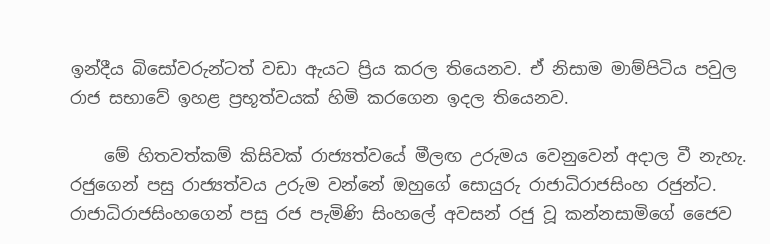ඉන්දීය බිසෝවරුන්ටත් වඩා ඇයට ප්‍රිය කරල තියෙනව. ඒ නිසාම මාම්පිටිය පවුල රාජ සභාවේ ඉහළ ප්‍රභූත්වයක් හිමි කරගෙන ඉදල තියෙනව.

    මේ හිතවත්කම් කිසිවක් රාජ්‍යත්වයේ මීලඟ උරුමය වෙනුවෙන් අදාල වී නැහැ. රජුගෙන් පසු රාජ්‍යත්වය උරුම වන්නේ ඔහුගේ සොයුරු රාජාධිරාජසිංහ රජුන්ට. රාජාධිරාජසිංහගෙන් පසු රජ පැමිණි සිංහලේ අවසන් රජු වූ කන්නසාමිගේ ජෛව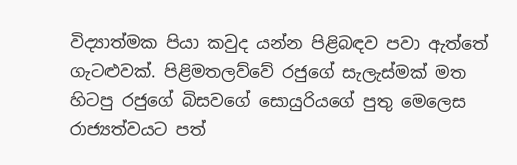විද්‍යාත්මක පියා කවුද යන්න පිළිබඳව පවා ඇත්තේ ගැටළුවක්. පිළිමතලව්වේ රජුගේ සැලැස්මක් මත හිටපු රජුගේ බිසවගේ සොයුරියගේ පුතු මෙලෙස රාජ්‍යත්වයට පත්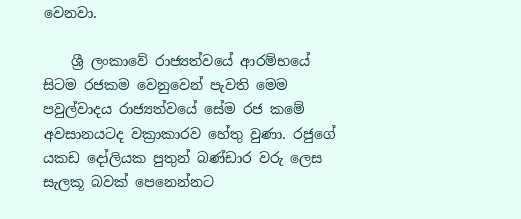වෙනවා.

    ශ්‍රී ලංකාවේ රාජ්‍යත්වයේ ආරම්භයේ සිටම රජකම වෙනුවෙන් පැවති මෙම පවුල්වාදය රාජ්‍යත්වයේ සේම රජ කමේ අවසානයටද වක්‍රාකාරව හේතු වුණා. රජුගේ යකඩ දෝලියක පුතුන් බණ්ඩාර වරු ලෙස සැලකූ බවක් පෙනෙන්නට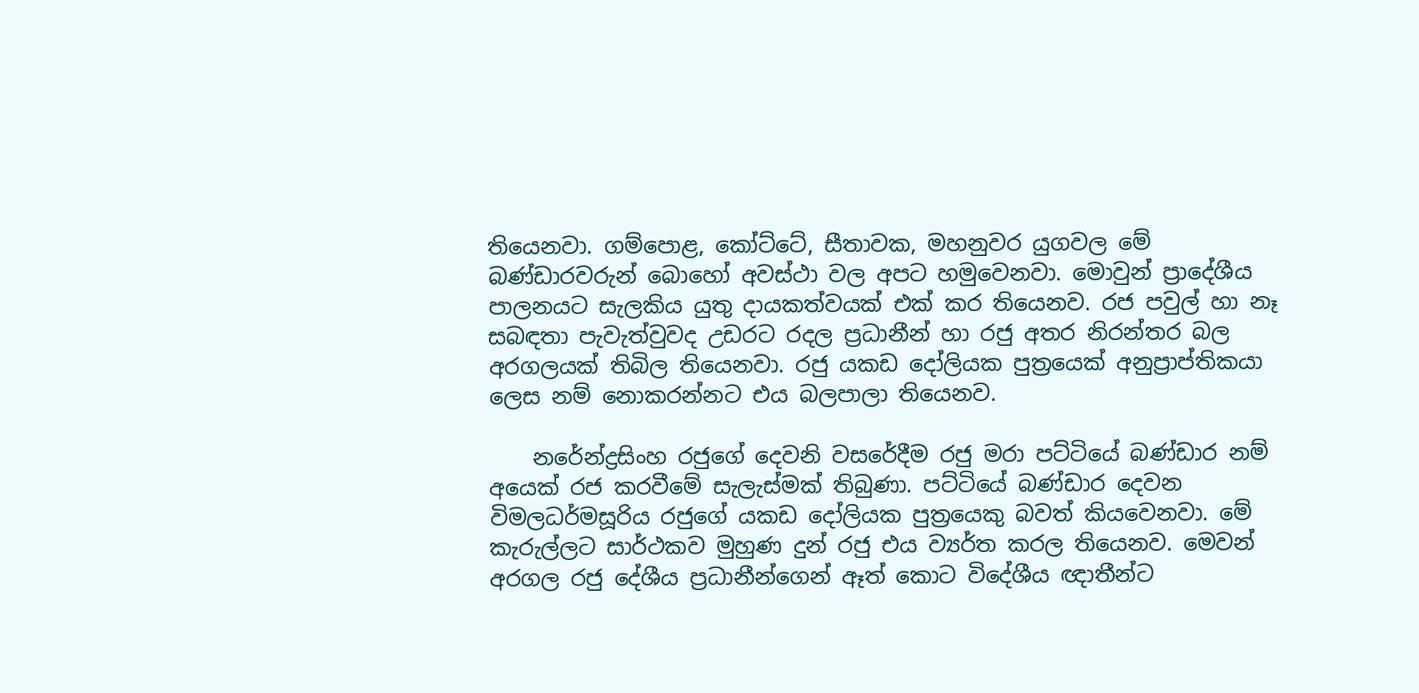තියෙනවා. ගම්පොළ, කෝට්ටේ, සීතාවක, මහනුවර යුගවල මේ බණ්ඩාරවරුන් බොහෝ අවස්ථා වල අපට හමුවෙනවා. මොවුන් ප්‍රාදේශීය පාලනයට සැලකිය යුතු දායකත්වයක් එක් කර තියෙනව. රජ පවුල් හා නෑ සබඳතා පැවැත්වුවද උඩරට රදල ප්‍රධානීන් හා රජු අතර නිරන්තර බල අරගලයක් තිබිල තියෙනවා. රජු යකඩ දෝලියක පුත්‍රයෙක් අනුප්‍රාප්තිකයා ලෙස නම් නොකරන්නට එය බලපාලා තියෙනව.

    නරේන්ද්‍රසිංහ රජුගේ දෙවනි වසරේදීම රජු මරා පට්ටියේ බණ්ඩාර නම් අයෙක් රජ කරවීමේ සැලැස්මක් තිබුණා. පට්ටියේ බණ්ඩාර දෙවන විමලධර්මසූරිය රජුගේ යකඩ දෝලියක පුත්‍රයෙකු බවත් කියවෙනවා. මේ කැරුල්ලට සාර්ථකව මුහුණ දුන් රජු එය ව්‍යර්ත කරල තියෙනව. මෙවන් අරගල රජු දේශීය ප්‍රධානීන්ගෙන් ඈත් කොට විදේශීය ඥාතීන්ට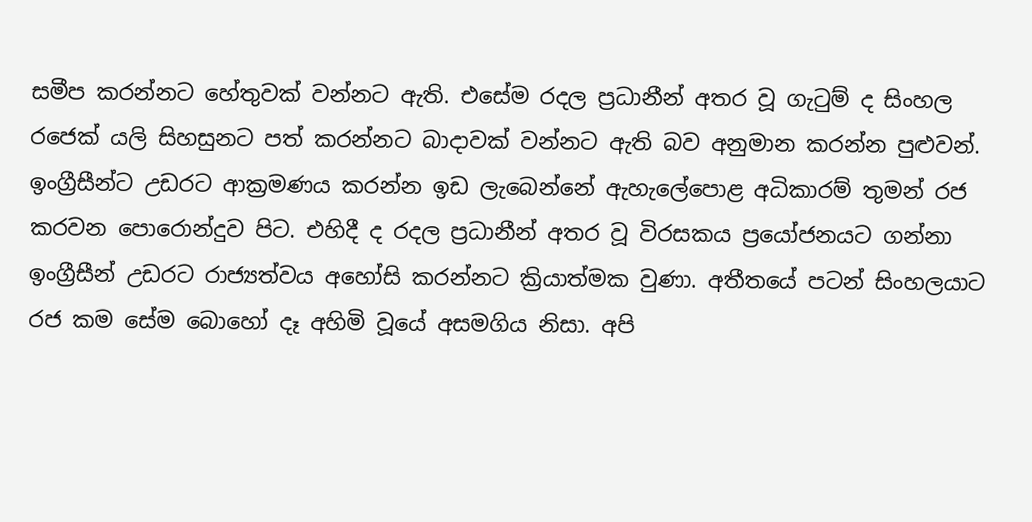සමීප කරන්නට හේතුවක් වන්නට ඇති. එසේම රදල ප්‍රධානීන් අතර වූ ගැටුම් ද සිංහල රජෙක් යලි සිහසුනට පත් කරන්නට බාදාවක් වන්නට ඇති බව අනුමාන කරන්න පුළුවන්. ඉංග්‍රීසීන්ට උඩරට ආක්‍රමණය කරන්න ඉඩ ලැබෙන්නේ ඇහැලේපොළ අධිකාරම් තුමන් රජ කරවන පොරොන්දුව පිට. එහිදී ද රදල ප්‍රධානීන් අතර වූ විරසකය ප්‍රයෝජනයට ගන්නා ඉංග්‍රීසීන් උඩරට රාජ්‍යත්වය අහෝසි කරන්නට ක්‍රියාත්මක වුණා. අතීතයේ පටන් සිංහලයාට රජ කම සේම බොහෝ දෑ අහිමි වූයේ අසමගිය නිසා. අපි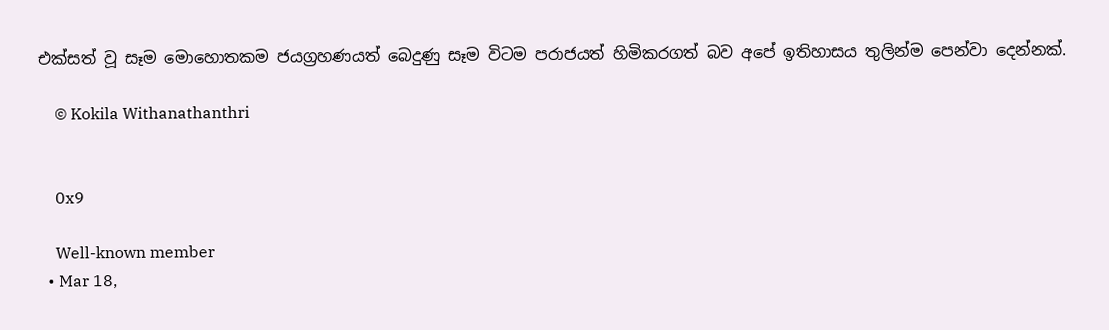එක්සත් වූ සෑම මොහොතකම ජයග්‍රහණයත් බෙදුණු සෑම විටම පරාජයත් හිමිකරගත් බව අපේ ඉතිහාසය තුලින්ම පෙන්වා දෙන්නක්.

    © Kokila Withanathanthri


    0x9

    Well-known member
  • Mar 18,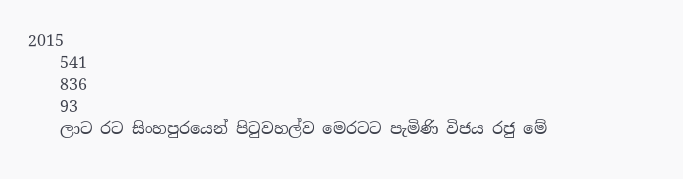2015
    541
    836
    93
    ලාට රට සිංහපුරයෙන් පිටුවහල්ව මෙරටට පැමිණි විජය රජු මේ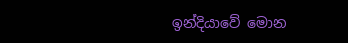ඉන්දියාවේ මොන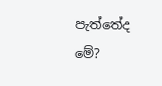පැත්තේද මේ?